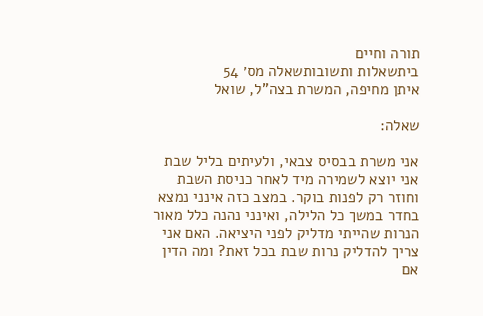תורה וחיים
ביתשאלות ותשובותשאלה מס׳ 54
איתן מחיפה, המשרת בצה”ל, שואל

שאלה:

אני משרת בבסיס צבאי, ולעיתים בליל שבת אני יוצא לשמירה מיד לאחר כניסת השבת וחוזר רק לפנות בוקר. במצב כזה אינני נמצא בחדר במשך כל הלילה, ואינני נהנה כלל מאור הנרות שהייתי מדליק לפני היציאה. האם אני צריך להדליק נרות שבת בכל זאת? ומה הדין אם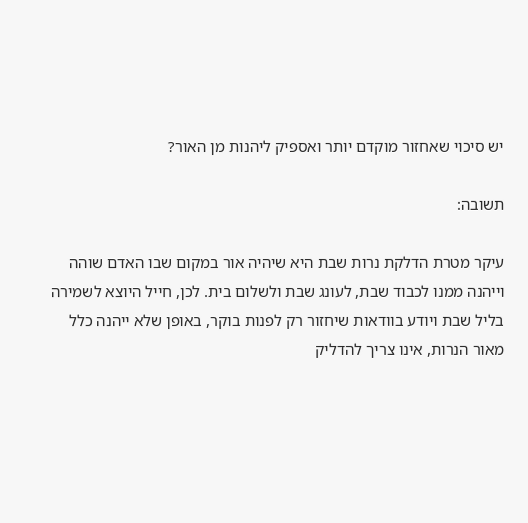יש סיכוי שאחזור מוקדם יותר ואספיק ליהנות מן האור?

תשובה:

עיקר מטרת הדלקת נרות שבת היא שיהיה אור במקום שבו האדם שוהה וייהנה ממנו לכבוד שבת, לעונג שבת ולשלום בית. לכן, חייל היוצא לשמירה בליל שבת ויודע בוודאות שיחזור רק לפנות בוקר, באופן שלא ייהנה כלל מאור הנרות, אינו צריך להדליק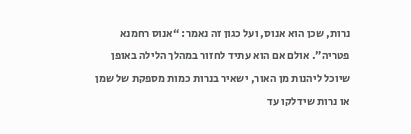נרות, שכן הוא אנוס, ועל כגון זה נאמר: “אנוס רחמנא פטריה”. אולם אם הוא עתיד לחזור במהלך הלילה באופן שיוכל ליהנות מן האור, ישאיר בנרות כמות מספקת של שמן או נרות שידלקו עד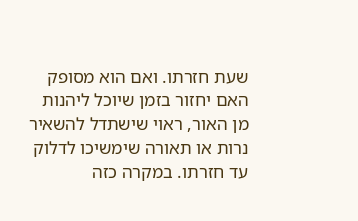שעת חזרתו. ואם הוא מסופק האם יחזור בזמן שיוכל ליהנות מן האור, ראוי שישתדל להשאיר נרות או תאורה שימשיכו לדלוק עד חזרתו. במקרה כזה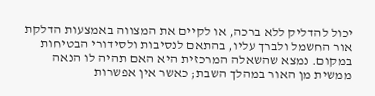יכול להדליק ללא ברכה, או לקיים את המצווה באמצעות הדלקת אור החשמל ולברך עליו, בהתאם לנסיבות ולסידורי הבטיחות במקום. נמצא שהשאלה המרכזית היא האם תהיה לו הנאה ממשית מן האור במהלך השבת; כאשר אין אפשרות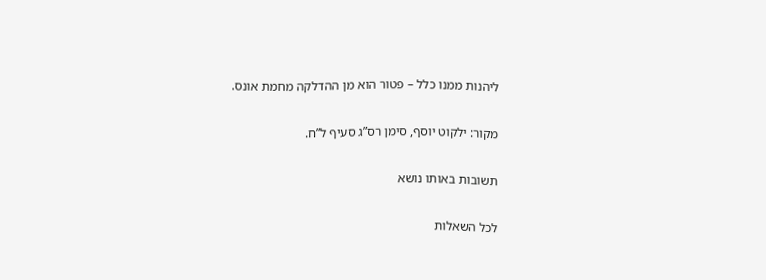ליהנות ממנו כלל – פטור הוא מן ההדלקה מחמת אונס.

מקור: ילקוט יוסף, סימן רס”ג סעיף ל”ח.

תשובות באותו נושא

לכל השאלות